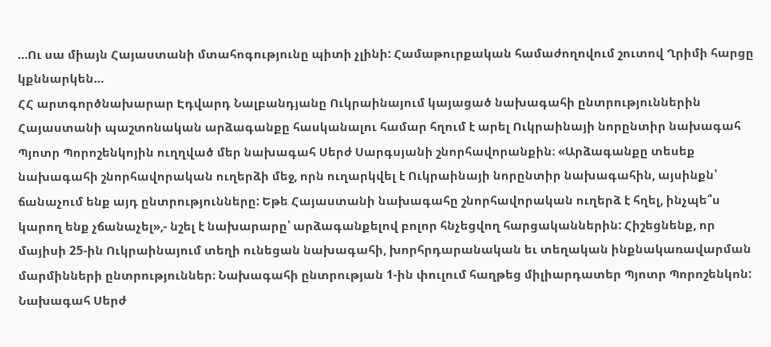…Ու սա միայն Հայաստանի մտահոգությունը պիտի չլինի: Համաթուրքական համաժողովում շուտով Ղրիմի հարցը կքննարկեն…
ՀՀ արտգործնախարար Էդվարդ Նալբանդյանը Ուկրաինայում կայացած նախագահի ընտրություններին Հայաստանի պաշտոնական արձագանքը հասկանալու համար հղում է արել Ուկրաինայի նորընտիր նախագահ Պյոտր Պորոշենկոյին ուղղված մեր նախագահ Սերժ Սարգսյանի շնորհավորանքին։ «Արձագանքը տեսեք նախագահի շնորհավորական ուղերձի մեջ, որն ուղարկվել է Ուկրաինայի նորընտիր նախագահին, այսինքն՝ ճանաչում ենք այդ ընտրությունները: Եթե Հայաստանի նախագահը շնորհավորական ուղերձ է հղել, ինչպե՞ս կարող ենք չճանաչել»,- նշել է նախարարը՝ արձագանքելով բոլոր հնչեցվող հարցականներին: Հիշեցնենք, որ մայիսի 25-ին Ուկրաինայում տեղի ունեցան նախագահի, խորհրդարանական եւ տեղական ինքնակառավարման մարմինների ընտրություններ։ Նախագահի ընտրության 1-ին փուլում հաղթեց միլիարդատեր Պյոտր Պորոշենկոն:
Նախագահ Սերժ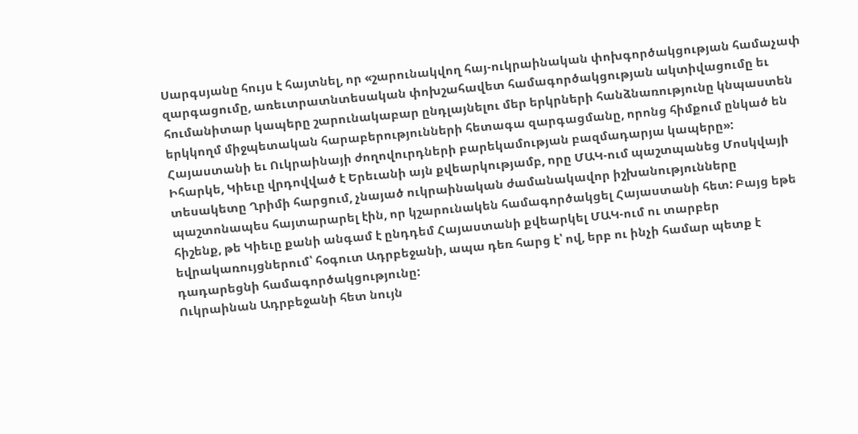Սարգսյանը հույս է հայտնել, որ «շարունակվող հայ-ուկրաինական փոխգործակցության համաչափ զարգացումը, առեւտրատնտեսական փոխշահավետ համագործակցության ակտիվացումը եւ հումանիտար կապերը շարունակաբար ընդլայնելու մեր երկրների հանձնառությունը կնպաստեն երկկողմ միջպետական հարաբերությունների հետագա զարգացմանը, որոնց հիմքում ընկած են Հայաստանի եւ Ուկրաինայի ժողովուրդների բարեկամության բազմադարյա կապերը»:
Իհարկե, Կիեւը վրդովված է Երեւանի այն քվեարկությամբ, որը ՄԱԿ-ում պաշտպանեց Մոսկվայի տեսակետը Ղրիմի հարցում, չնայած ուկրաինական ժամանակավոր իշխանությունները պաշտոնապես հայտարարել էին, որ կշարունակեն համագործակցել Հայաստանի հետ: Բայց եթե հիշենք, թե Կիեւը քանի անգամ է ընդդեմ Հայաստանի քվեարկել ՄԱԿ-ում ու տարբեր եվրակառույցներում՝ հօգուտ Ադրբեջանի, ապա դեռ հարց է՝ ով, երբ ու ինչի համար պետք է դադարեցնի համագործակցությունը:
Ուկրաինան Ադրբեջանի հետ նույն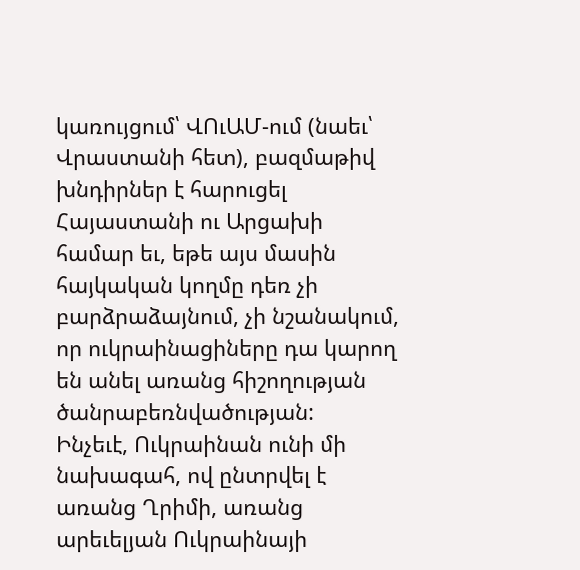կառույցում՝ ՎՈւԱՄ-ում (նաեւ՝ Վրաստանի հետ), բազմաթիվ խնդիրներ է հարուցել Հայաստանի ու Արցախի համար եւ, եթե այս մասին հայկական կողմը դեռ չի բարձրաձայնում, չի նշանակում, որ ուկրաինացիները դա կարող են անել առանց հիշողության ծանրաբեռնվածության:
Ինչեւէ, Ուկրաինան ունի մի նախագահ, ով ընտրվել է առանց Ղրիմի, առանց արեւելյան Ուկրաինայի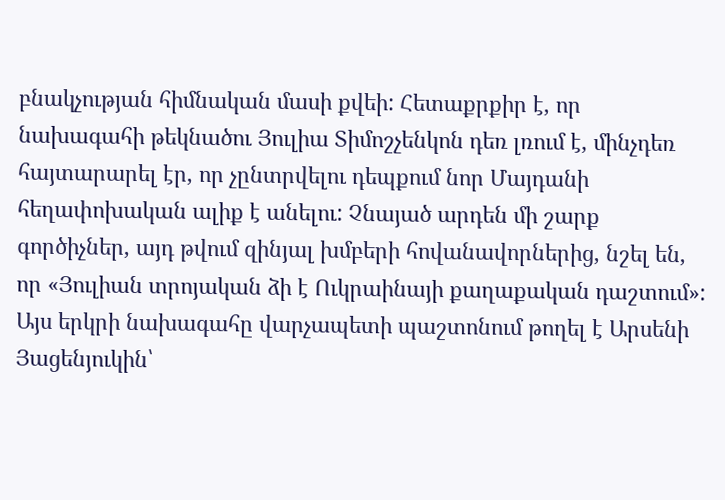բնակչության հիմնական մասի քվեի: Հետաքրքիր է, որ նախագահի թեկնածու Յուլիա Տիմոշչենկոն դեռ լռում է, մինչդեռ հայտարարել էր, որ չընտրվելու դեպքում նոր Մայդանի հեղափոխական ալիք է անելու: Չնայած արդեն մի շարք գործիչներ, այդ թվում զինյալ խմբերի հովանավորներից, նշել են, որ «Յուլիան տրոյական ձի է Ուկրաինայի քաղաքական դաշտում»: Այս երկրի նախագահը վարչապետի պաշտոնում թողել է Արսենի Յացենյուկին՝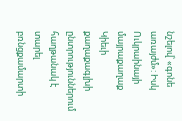նշելով՝ «գոնե առայժմ»: Իսկ Ուկրաինայի մայրաքաղաք Կիեւի քաղաքագլխի ընտրություններում հաղթանակ է տարել բռնցքամարտի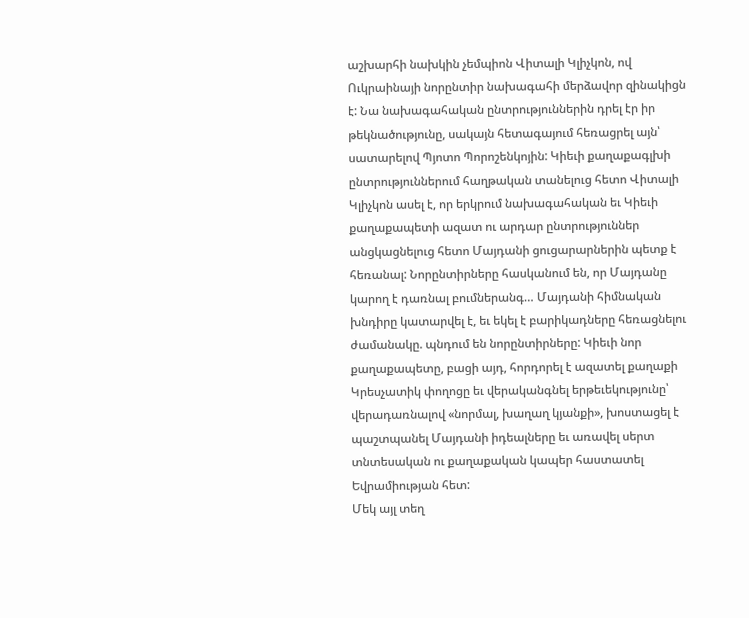աշխարհի նախկին չեմպիոն Վիտալի Կլիչկոն, ով Ուկրաինայի նորընտիր նախագահի մերձավոր զինակիցն է: Նա նախագահական ընտրություններին դրել էր իր թեկնածությունը, սակայն հետագայում հեռացրել այն՝ սատարելով Պյոտո Պորոշենկոյին: Կիեւի քաղաքագլխի ընտրություններում հաղթական տանելուց հետո Վիտալի Կլիչկոն ասել է, որ երկրում նախագահական եւ Կիեւի քաղաքապետի ազատ ու արդար ընտրություններ անցկացնելուց հետո Մայդանի ցուցարարներին պետք է հեռանալ: Նորընտիրները հասկանում են, որ Մայդանը կարող է դառնալ բումներանգ… Մայդանի հիմնական խնդիրը կատարվել է, եւ եկել է բարիկադները հեռացնելու ժամանակը. պնդում են նորընտիրները: Կիեւի նոր քաղաքապետը, բացի այդ, հորդորել է ազատել քաղաքի Կրեսչատիկ փողոցը եւ վերականգնել երթեւեկությունը՝ վերադառնալով «նորմալ, խաղաղ կյանքի», խոստացել է պաշտպանել Մայդանի իդեալները եւ առավել սերտ տնտեսական ու քաղաքական կապեր հաստատել Եվրամիության հետ:
Մեկ այլ տեղ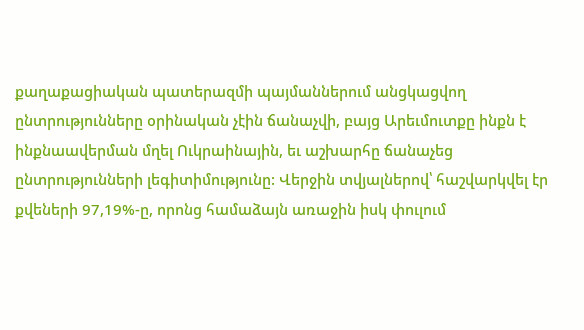քաղաքացիական պատերազմի պայմաններում անցկացվող ընտրությունները օրինական չէին ճանաչվի, բայց Արեւմուտքը ինքն է ինքնաավերման մղել Ուկրաինային, եւ աշխարհը ճանաչեց ընտրությունների լեգիտիմությունը: Վերջին տվյալներով՝ հաշվարկվել էր քվեների 97,19%-ը, որոնց համաձայն առաջին իսկ փուլում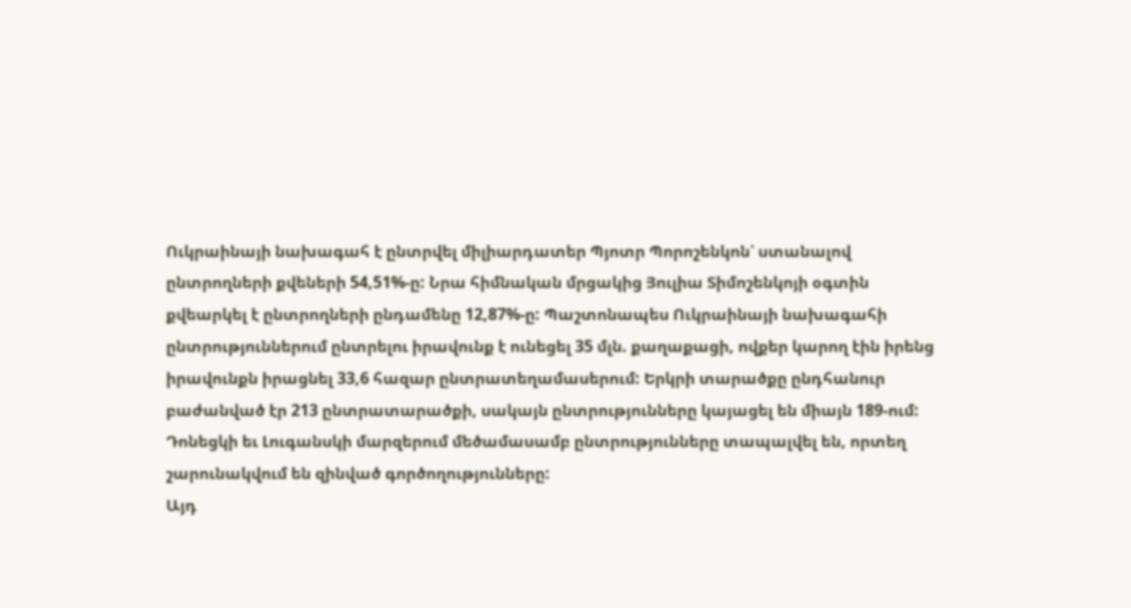Ուկրաինայի նախագահ է ընտրվել միլիարդատեր Պյոտր Պորոշենկոն՝ ստանալով ընտրողների քվեների 54,51%-ը: Նրա հիմնական մրցակից Յուլիա Տիմոշենկոյի օգտին քվեարկել է ընտրողների ընդամենը 12,87%-ը: Պաշտոնապես Ուկրաինայի նախագահի ընտրություններում ընտրելու իրավունք է ունեցել 35 մլն. քաղաքացի, ովքեր կարող էին իրենց իրավունքն իրացնել 33,6 հազար ընտրատեղամասերում: Երկրի տարածքը ընդհանուր բաժանված էր 213 ընտրատարածքի, սակայն ընտրությունները կայացել են միայն 189-ում: Դոնեցկի եւ Լուգանսկի մարզերում մեծամասամբ ընտրությունները տապալվել են, որտեղ շարունակվում են զինված գործողությունները:
Այդ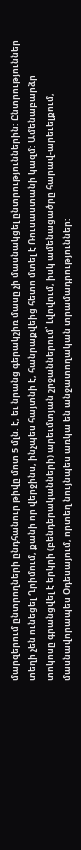մարզերում ընտրողների ընդհանուր թիվը մոտ 5 մլն. է, եւ նրանց գերակշիռ մասը չի մասնակցել ընտրություններին: Ընտրություններ տեղի չեն ունեցել Ղրիմում, քանի որ վերջինս, ինչպես հայտնի է, հանրաքվեից հետո մտել է Ռուսաստանի կազմ: Ամենաբարձր տոկոսը գրանցվել է երկրի (բենդերականների) արեւմտյան շրջաններում՝ Լվովում, իսկ ամենացածրը հարավ-արեւելքում, մասնավորապես Օդեսայում, որտեղ նույնպես առկա են անջատողական տրամադրություններ: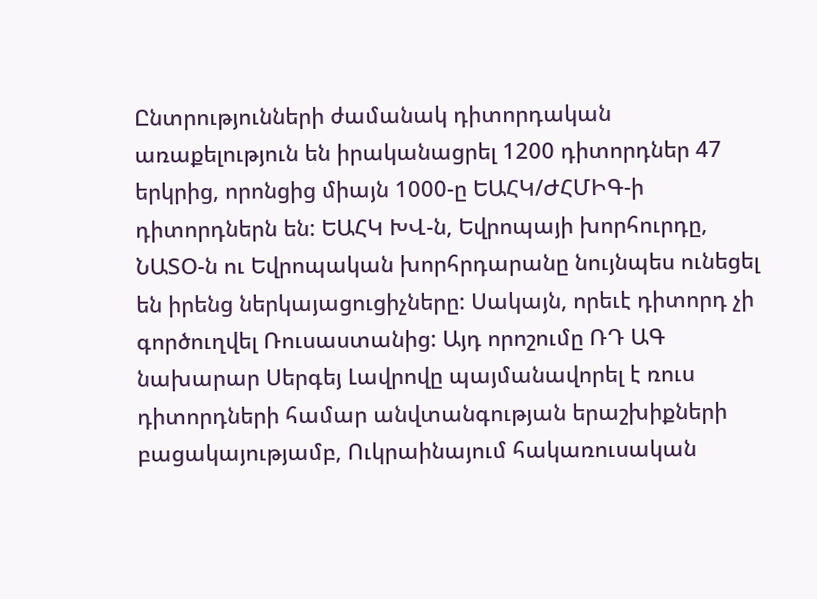Ընտրությունների ժամանակ դիտորդական առաքելություն են իրականացրել 1200 դիտորդներ 47 երկրից, որոնցից միայն 1000-ը ԵԱՀԿ/ԺՀՄԻԳ-ի դիտորդներն են: ԵԱՀԿ ԽՎ-ն, Եվրոպայի խորհուրդը, ՆԱՏՕ-ն ու Եվրոպական խորհրդարանը նույնպես ունեցել են իրենց ներկայացուցիչները: Սակայն, որեւէ դիտորդ չի գործուղվել Ռուսաստանից: Այդ որոշումը ՌԴ ԱԳ նախարար Սերգեյ Լավրովը պայմանավորել է ռուս դիտորդների համար անվտանգության երաշխիքների բացակայությամբ, Ուկրաինայում հակառուսական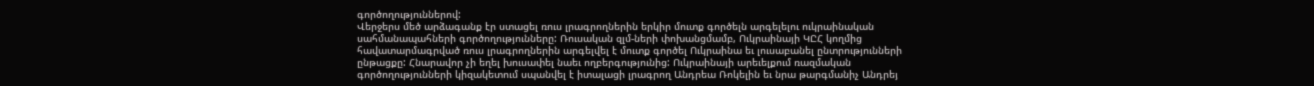գործողություններով:
Վերջերս մեծ արձագանք էր ստացել ռուս լրագրողներին երկիր մուտք գործելն արգելելու ուկրաինական սահմանապահների գործողությունները: Ռուսական զլմ-ների փոխանցմամբ, Ուկրաինայի ԿԸՀ կողմից հավատարմագրված ռուս լրագրողներին արգելվել է մուտք գործել Ուկրաինա եւ լուսաբանել ընտրությունների ընթացքը: Հնարավոր չի եղել խուսափել նաեւ ողբերգությունից: Ուկրաինայի արեւելքում ռազմական գործողությունների կիզակետում սպանվել է իտալացի լրագրող Անդրեա Ռոկելին եւ նրա թարգմանիչ Անդրեյ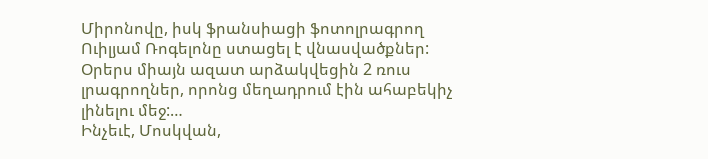Միրոնովը, իսկ ֆրանսիացի ֆոտոլրագրող Ուիլյամ Ռոգելոնը ստացել է վնասվածքներ: Օրերս միայն ազատ արձակվեցին 2 ռուս լրագրողներ, որոնց մեղադրում էին ահաբեկիչ լինելու մեջ:…
Ինչեւէ, Մոսկվան,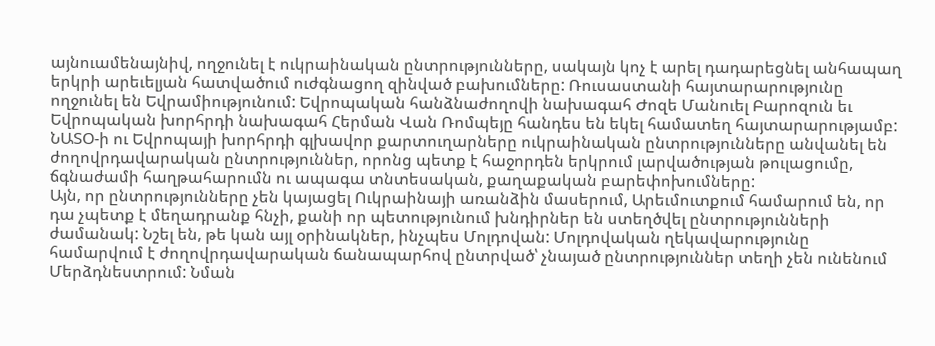այնուամենայնիվ, ողջունել է ուկրաինական ընտրությունները, սակայն կոչ է արել դադարեցնել անհապաղ երկրի արեւելյան հատվածում ուժգնացող զինված բախումները: Ռուսաստանի հայտարարությունը ողջունել են Եվրամիությունում: Եվրոպական հանձնաժողովի նախագահ Ժոզե Մանուել Բարոզուն եւ Եվրոպական խորհրդի նախագահ Հերման Վան Ռոմպեյը հանդես են եկել համատեղ հայտարարությամբ: ՆԱՏՕ-ի ու Եվրոպայի խորհրդի գլխավոր քարտուղարները ուկրաինական ընտրությունները անվանել են ժողովրդավարական ընտրություններ, որոնց պետք է հաջորդեն երկրում լարվածության թուլացումը, ճգնաժամի հաղթահարումն ու ապագա տնտեսական, քաղաքական բարեփոխումները:
Այն, որ ընտրությունները չեն կայացել Ուկրաինայի առանձին մասերում, Արեւմուտքում համարում են, որ դա չպետք է մեղադրանք հնչի, քանի որ պետությունում խնդիրներ են ստեղծվել ընտրությունների ժամանակ: Նշել են, թե կան այլ օրինակներ, ինչպես Մոլդովան: Մոլդովական ղեկավարությունը համարվում է ժողովրդավարական ճանապարհով ընտրված՝ չնայած ընտրություններ տեղի չեն ունենում Մերձդնեստրում: Նման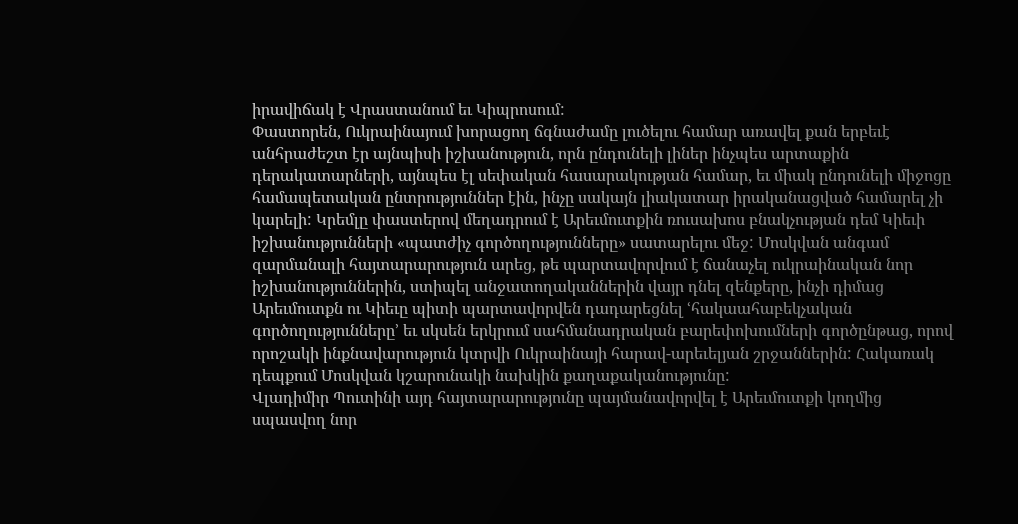իրավիճակ է Վրաստանում եւ Կիպրոսում:
Փաստորեն, Ուկրաինայում խորացող ճգնաժամը լուծելու համար առավել քան երբեւէ անհրաժեշտ էր այնպիսի իշխանություն, որն ընդունելի լիներ ինչպես արտաքին դերակատարների, այնպես էլ սեփական հասարակության համար, եւ միակ ընդունելի միջոցը համապետական ընտրություններ էին, ինչը սակայն լիակատար իրականացված համարել չի կարելի: Կրեմլը փաստերով մեղադրում է Արեւմուտքին ռուսախոս բնակչության դեմ Կիեւի իշխանությունների «պատժիչ գործողությունները» սատարելու մեջ: Մոսկվան անգամ զարմանալի հայտարարություն արեց, թե պարտավորվում է ճանաչել ուկրաինական նոր իշխանություններին, ստիպել անջատողականներին վայր դնել զենքերը, ինչի դիմաց Արեւմուտքն ու Կիեւը պիտի պարտավորվեն դադարեցնել ՙհակաահաբեկչական գործողությունները՚ եւ սկսեն երկրում սահմանադրական բարեփոխումների գործընթաց, որով որոշակի ինքնավարություն կտրվի Ուկրաինայի հարավ-արեւելյան շրջաններին: Հակառակ դեպքում Մոսկվան կշարունակի նախկին քաղաքականությունը:
Վլադիմիր Պուտինի այդ հայտարարությունը պայմանավորվել է Արեւմուտքի կողմից սպասվող նոր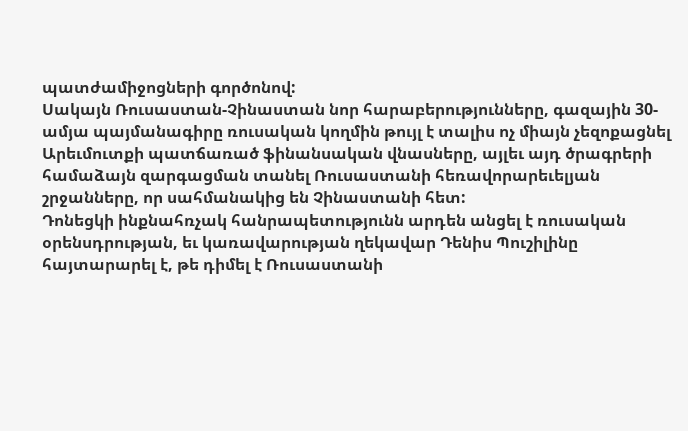պատժամիջոցների գործոնով:
Սակայն Ռուսաստան-Չինաստան նոր հարաբերությունները, գազային 30-ամյա պայմանագիրը ռուսական կողմին թույլ է տալիս ոչ միայն չեզոքացնել Արեւմուտքի պատճառած ֆինանսական վնասները, այլեւ այդ ծրագրերի համաձայն զարգացման տանել Ռուսաստանի հեռավորարեւելյան շրջանները, որ սահմանակից են Չինաստանի հետ:
Դոնեցկի ինքնահռչակ հանրապետությունն արդեն անցել է ռուսական օրենսդրության, եւ կառավարության ղեկավար Դենիս Պուշիլինը հայտարարել է, թե դիմել է Ռուսաստանի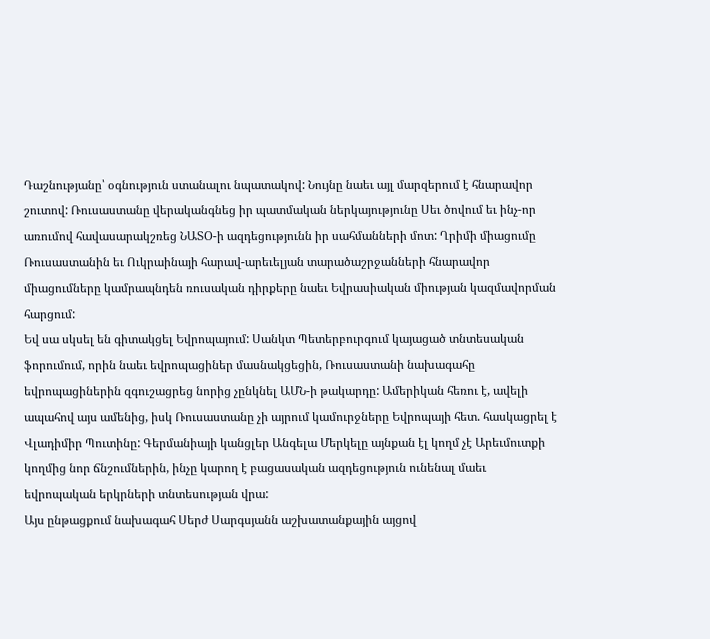Դաշնությանը՝ օգնություն ստանալու նպատակով: Նույնը նաեւ այլ մարզերում է հնարավոր շուտով: Ռուսաստանը վերականգնեց իր պատմական ներկայությունը Սեւ ծովում եւ ինչ-որ առումով հավասարակշռեց ՆԱՏՕ-ի ազդեցությունն իր սահմանների մոտ: Ղրիմի միացումը Ռուսաստանին եւ Ուկրաինայի հարավ-արեւելյան տարածաշրջանների հնարավոր միացումները կամրապնդեն ռուսական դիրքերը նաեւ Եվրասիական միության կազմավորման հարցում:
Եվ սա սկսել են գիտակցել Եվրոպայում: Սանկտ Պետերբուրգում կայացած տնտեսական ֆորումում, որին նաեւ եվրոպացիներ մասնակցեցին, Ռուսաստանի նախագահը եվրոպացիներին զգուշացրեց նորից չընկնել ԱՄՆ-ի թակարդը: Ամերիկան հեռու է, ավելի ապահով այս ամենից, իսկ Ռուսաստանը չի այրում կամուրջները Եվրոպայի հետ. հասկացրել է Վլադիմիր Պուտինը: Գերմանիայի կանցլեր Անգելա Մերկելը այնքան էլ կողմ չէ Արեւմուտքի կողմից նոր ճնշումներին, ինչը կարող է բացասական ազդեցություն ունենալ մաեւ եվրոպական երկրների տնտեսության վրա:
Այս ընթացքում նախագահ Սերժ Սարգսյանն աշխատանքային այցով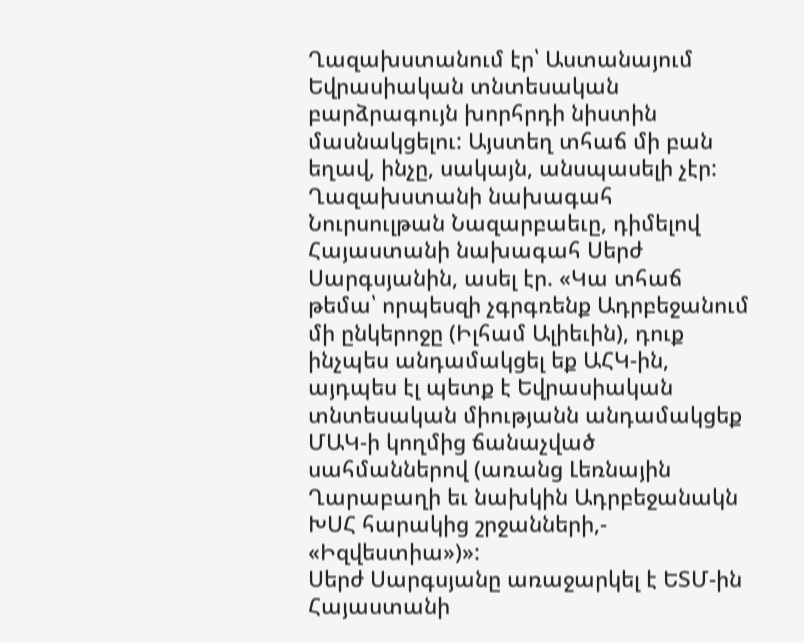Ղազախստանում էր՝ Աստանայում Եվրասիական տնտեսական բարձրագույն խորհրդի նիստին մասնակցելու: Այստեղ տհաճ մի բան եղավ, ինչը, սակայն, անսպասելի չէր: Ղազախստանի նախագահ Նուրսուլթան Նազարբաեւը, դիմելով Հայաստանի նախագահ Սերժ Սարգսյանին, ասել էր. «Կա տհաճ թեմա՝ որպեսզի չգրգռենք Ադրբեջանում մի ընկերոջը (Իլհամ Ալիեւին), դուք ինչպես անդամակցել եք ԱՀԿ-ին, այդպես էլ պետք է Եվրասիական տնտեսական միությանն անդամակցեք ՄԱԿ-ի կողմից ճանաչված սահմաններով (առանց Լեռնային Ղարաբաղի եւ նախկին Ադրբեջանակն ԽՍՀ հարակից շրջանների,- «Իզվեստիա»)»:
Սերժ Սարգսյանը առաջարկել է ԵՏՄ-ին Հայաստանի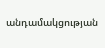անդամակցության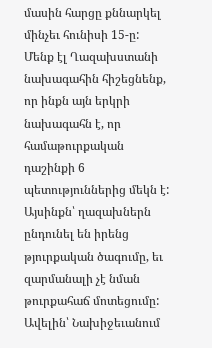մասին հարցը քննարկել մինչեւ հունիսի 15-ը:
Մենք էլ Ղազախստանի նախագահին հիշեցնենք, որ ինքն այն երկրի նախագահն է, որ համաթուրքական դաշինքի 6 պետություններից մեկն է: Այսինքն՝ ղազախներն ընդունել են իրենց թյուրքական ծագումը, եւ զարմանալի չէ նման թուրքահաճ մոտեցումը: Ավելին՝ Նախիջեւանում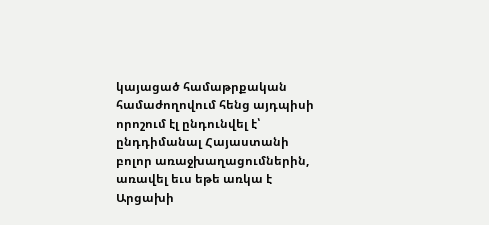կայացած համաթրքական համաժողովում հենց այդպիսի որոշում էլ ընդունվել է՝ ընդդիմանալ Հայաստանի բոլոր առաջխաղացումներին, առավել եւս եթե առկա է Արցախի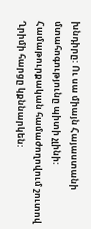խնդիրը: Ու սա միայն Հայաստանի մտահոգությունը պիտի չլինի: Համաթուրքական համաժողովում շուտով Ղրիմի հարցը կքննարկեն: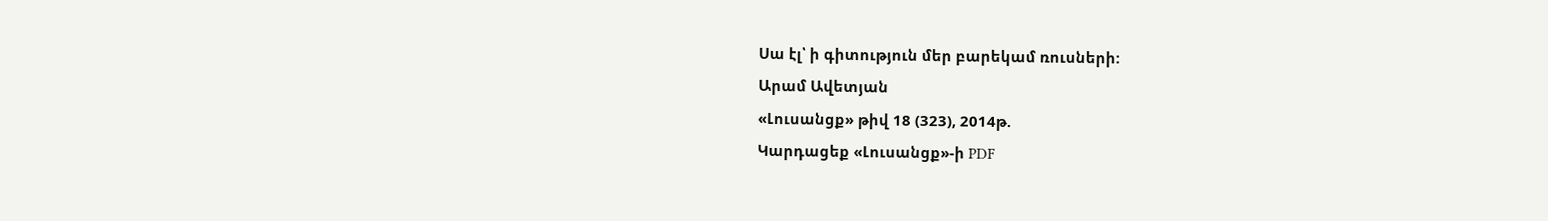Սա էլ՝ ի գիտություն մեր բարեկամ ռուսների:
Արամ Ավետյան
«Լուսանցք» թիվ 18 (323), 2014թ.
Կարդացեք «Լուսանցք»-ի PDF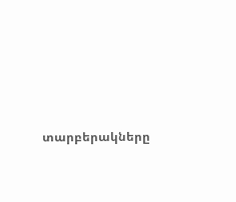տարբերակները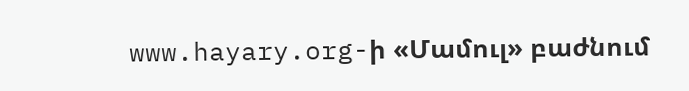www.hayary.org-ի «Մամուլ» բաժնում